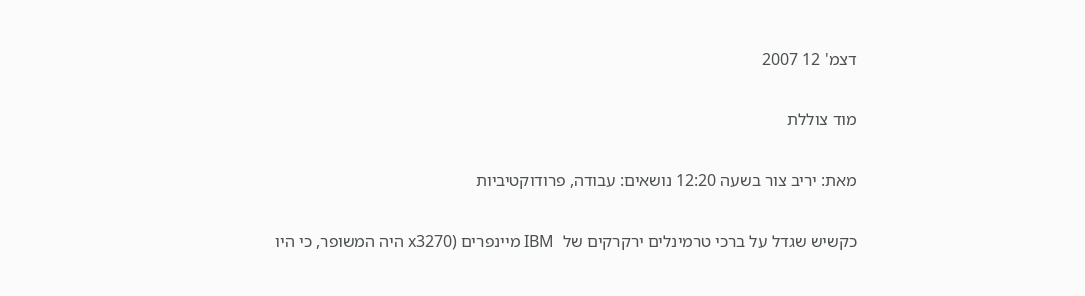דצמ' 12 2007

מוד צוללת

מאת: יריב צור בשעה 12:20 נושאים: עבודה, פרודוקטיביות

כקשיש שגדל על ברכי טרמינלים ירקרקים של  IBM מיינפרים (x3270 היה המשופר, כי היו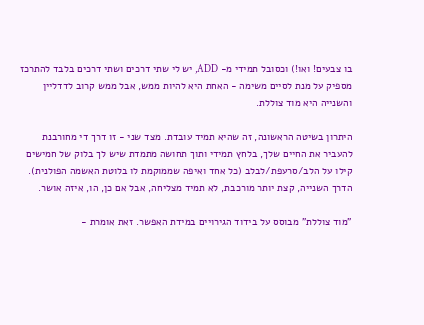בו צבעים! ואו!) וכסובל תמידי מ- ADD, יש לי שתי דרכים ושתי דרכים בלבד להתרכז מספיק על מנת לסיים משימה - האחת היא להיות ממש, אבל ממש קרוב לדדליין והשנייה היא מוד צוללת.

היתרון בשיטה הראשונה, זה שהיא תמיד עובדת. מצד שני - זו דרך די מחורבנת להעביר את החיים שלך, בלחץ תמידי ותוך תחושה מתמדת שיש לך בלוק של חמישים קילו על הלב/סרעפת/לבלב (כל אחד ואיפה שממוקמת לו בלוטת האשמה הפולנית). הדרך השנייה, קצת יותר מורכבת, לא תמיד מצליחה, אבל אם כן, הו, איזה אושר.

"מוד צוללת" מבוסס על בידוד הגירויים במידת האפשר. זאת אומרת -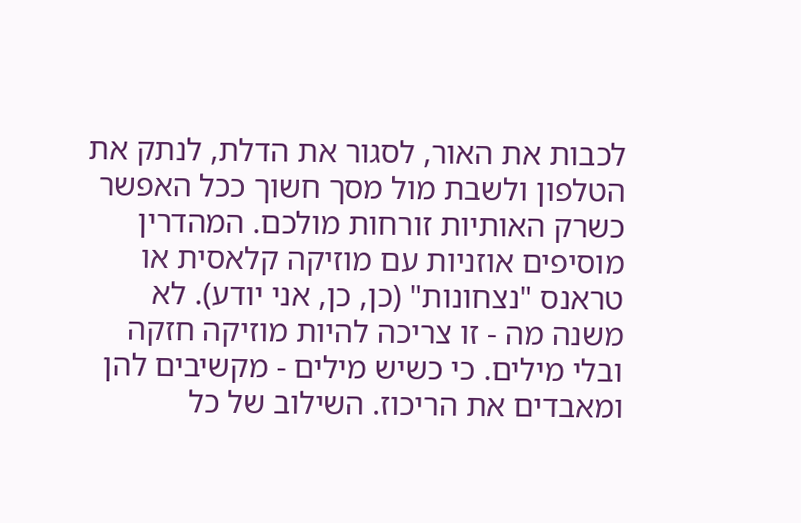לכבות את האור, לסגור את הדלת, לנתק את הטלפון ולשבת מול מסך חשוך ככל האפשר כשרק האותיות זורחות מולכם. המהדרין מוסיפים אוזניות עם מוזיקה קלאסית או טראנס "נצחונות" (כן, כן, אני יודע). לא משנה מה - זו צריכה להיות מוזיקה חזקה ובלי מילים. כי כשיש מילים - מקשיבים להן ומאבדים את הריכוז. השילוב של כל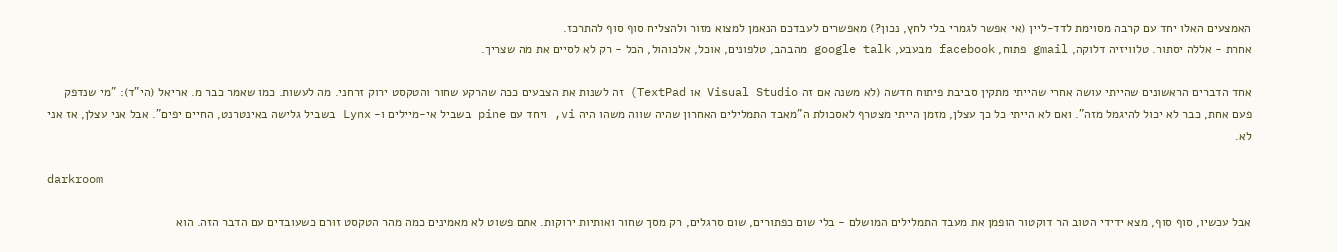האמצעים האלו יחד עם קרבה מסוימת לדד-ליין (אי אפשר לגמרי בלי לחץ, נכון?) מאפשרים לעבדכם הנאמן למצוא מזור ולהצליח סוף סוף להתרכז.
אחרת - אללה יסתור. טלוויזיה דלוקה, gmail פתוח, facebook מבעבע, google talk מהבהב, טלפונים, אוכל, אלכוהול, הכל - רק לא לסיים את מה שצריך.

אחד הדברים הראשונים שהייתי עושה אחרי שהייתי מתקין סביבת פיתוח חדשה (לא משנה אם זה Visual Studio או TextPad) זה לשנות את הצבעים ככה שהרקע שחור והטקסט ירוק זרחני. מה לעשות. כמו שאמר כבר מ. אריאל (הי"ד): "מי שנדפק פעם אחת, כבר לא יכול להיגמל מזה". ואם לא הייתי כל כך עצלן, מזמן הייתי מצטרף לאסכולת ה"מאבד התמלילים האחרון שהיה שווה משהו היה vi, ויחד עם pine בשביל אי-מיילים ו- Lynx בשביל גלישה באינטרנט, החיים יפים". אבל אני עצלן, אז אני לא.

darkroom

אבל עכשיו, סוף סוף, מצא ידידי הטוב הר דוקטור הופמן את מעבד התמלילים המושלם - בלי שום כפתורים, שום סרגלים, רק מסך שחור ואותיות ירוקות. אתם פשוט לא מאמינים כמה מהר הטקסט זורם כשעובדים עם הדבר הזה. הוא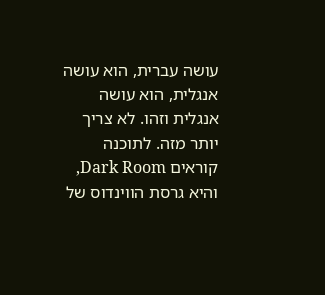עושה עברית, הוא עושה אנגלית, הוא עושה אנגלית וזהו. לא צריך יותר מזה. לתוכנה קוראים Dark Room, והיא גרסת הווינדוס של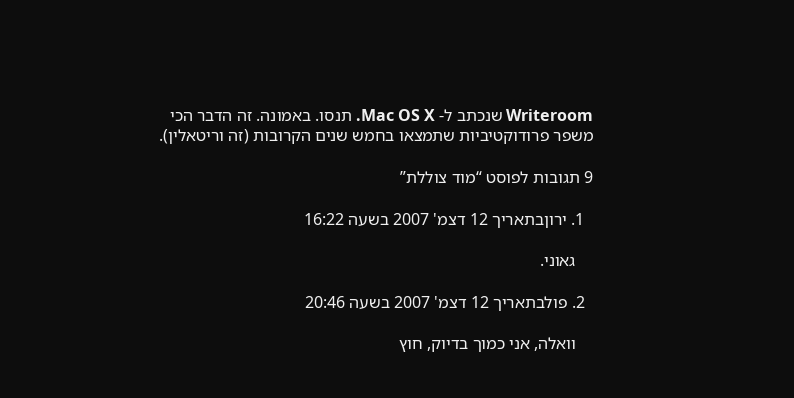Writeroom שנכתב ל- Mac OS X. תנסו. באמונה. זה הדבר הכי משפר פרודוקטיביות שתמצאו בחמש שנים הקרובות (זה וריטאלין).

9 תגובות לפוסט “מוד צוללת”

  1. ירוןבתאריך 12 דצמ' 2007 בשעה 16:22

    גאוני.

  2. פולבתאריך 12 דצמ' 2007 בשעה 20:46

    וואלה, אני כמוך בדיוק, חוץ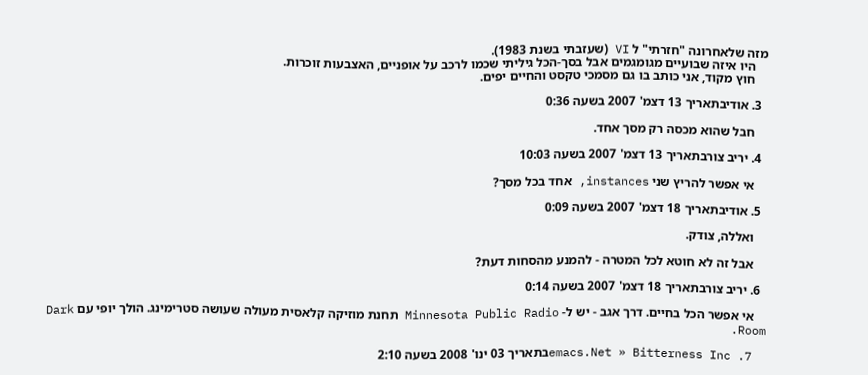מזה שלאחרונה "חזרתי" ל VI (שעזבתי בשנת 1983).
    היו איזה שבועיים מגומגמים אבל בסך-הכל גיליתי שכמו לרכב על אופניים, האצבעות זוכרות.
    חוץ מקוד, אני כותב בו גם מסמכי טקסט והחיים יפים.

  3. אודיבתאריך 13 דצמ' 2007 בשעה 0:36

    חבל שהוא מכסה רק מסך אחד.

  4. יריב צורבתאריך 13 דצמ' 2007 בשעה 10:03

    אי אפשר להריץ שני instances, אחד בכל מסך?

  5. אודיבתאריך 18 דצמ' 2007 בשעה 0:09

    ואללה, צודק.

    אבל זה לא חוטא לכל המטרה - להמנע מהסחות דעת?

  6. יריב צורבתאריך 18 דצמ' 2007 בשעה 0:14

    אי אפשר הכל בחיים. דרך אגב - יש ל- Minnesota Public Radio תחנת מוזיקה קלאסית מעולה שעושה סטרימינג. הולך יופי עם Dark Room.

  7. emacs.Net » Bitterness Incבתאריך 03 ינו' 2008 בשעה 2:10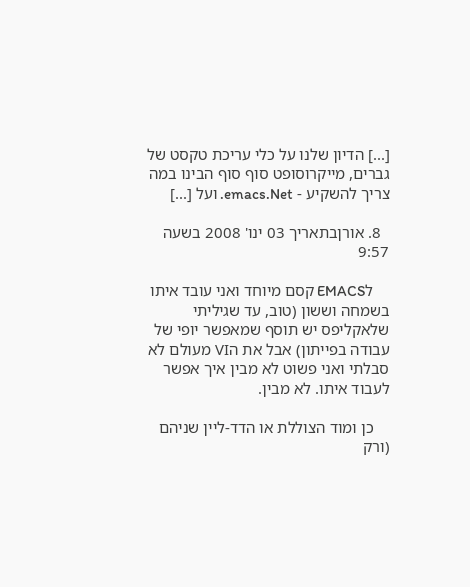[...] הדיון שלנו על כלי עריכת טקסט של גברים, מייקרוסופט סוף סוף הבינו במה צריך להשקיע - emacs.Net. ועל [...]

  8. אורןבתאריך 03 ינו' 2008 בשעה 9:57

    לEMACS קסם מיוחד ואני עובד איתו בשמחה וששון (טוב, עד שגיליתי שלאקליפס יש תוסף שמאפשר יופי של עבודה בפייתון) אבל את הVI מעולם לא סבלתי ואני פשוט לא מבין איך אפשר לעבוד איתו. לא מבין.

    כן ומוד הצוללת או הדד-ליין שניהם (ורק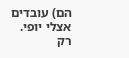הם) עובדים אצלי יופי. רק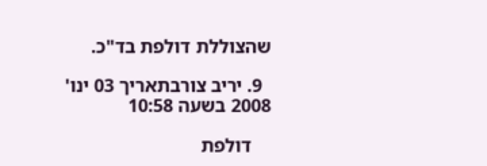שהצוללת דולפת בד"כ.

  9. יריב צורבתאריך 03 ינו' 2008 בשעה 10:58

    דולפת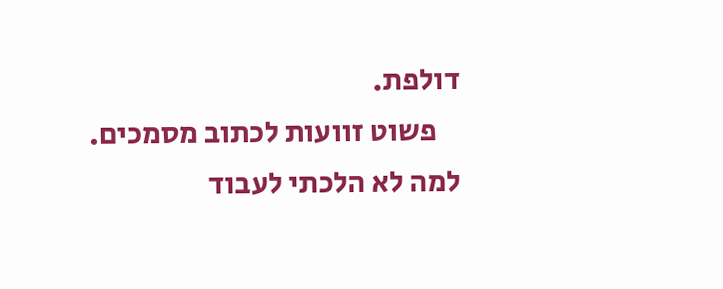דולפת.
    פשוט זוועות לכתוב מסמכים. למה לא הלכתי לעבוד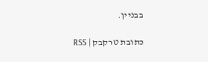בבניין.

כתובת טרקבק | RSS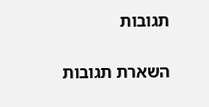תגובות

השארת תגובות